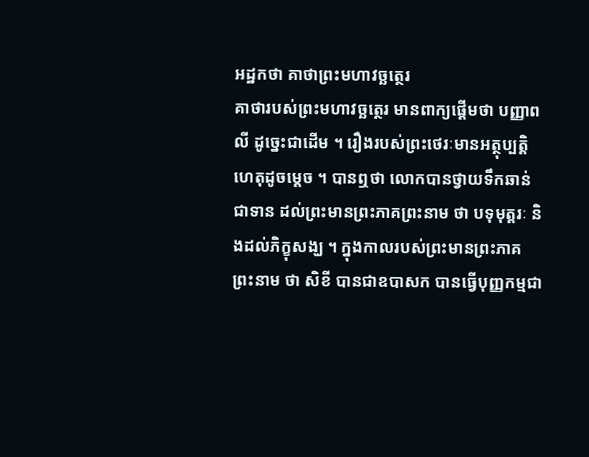អដ្ឋកថា គាថាព្រះមហាវច្ឆត្ថេរ
គាថារបស់ព្រះមហាវច្ឆត្ថេរ មានពាក្យផ្តើមថា បញ្ញាពលី ដូច្នេះជាដើម ។ រឿងរបស់ព្រះថេរៈមានអត្ថុប្បត្តិហេតុដូចម្តេច ។ បានឮថា លោកបានថ្វាយទឹកឆាន់ជាទាន ដល់ព្រះមានព្រះភាគព្រះនាម ថា បទុមុត្តរៈ និងដល់ភិក្ខុសង្ឃ ។ ក្នុងកាលរបស់ព្រះមានព្រះភាគព្រះនាម ថា សិខី បានជាឧបាសក បានធ្វើបុញ្ញកម្មជា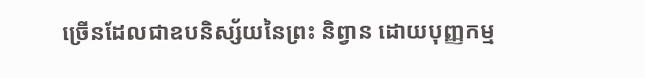ច្រើនដែលជាឧបនិស្ស័យនៃព្រះ និព្វាន ដោយបុញ្ញកម្ម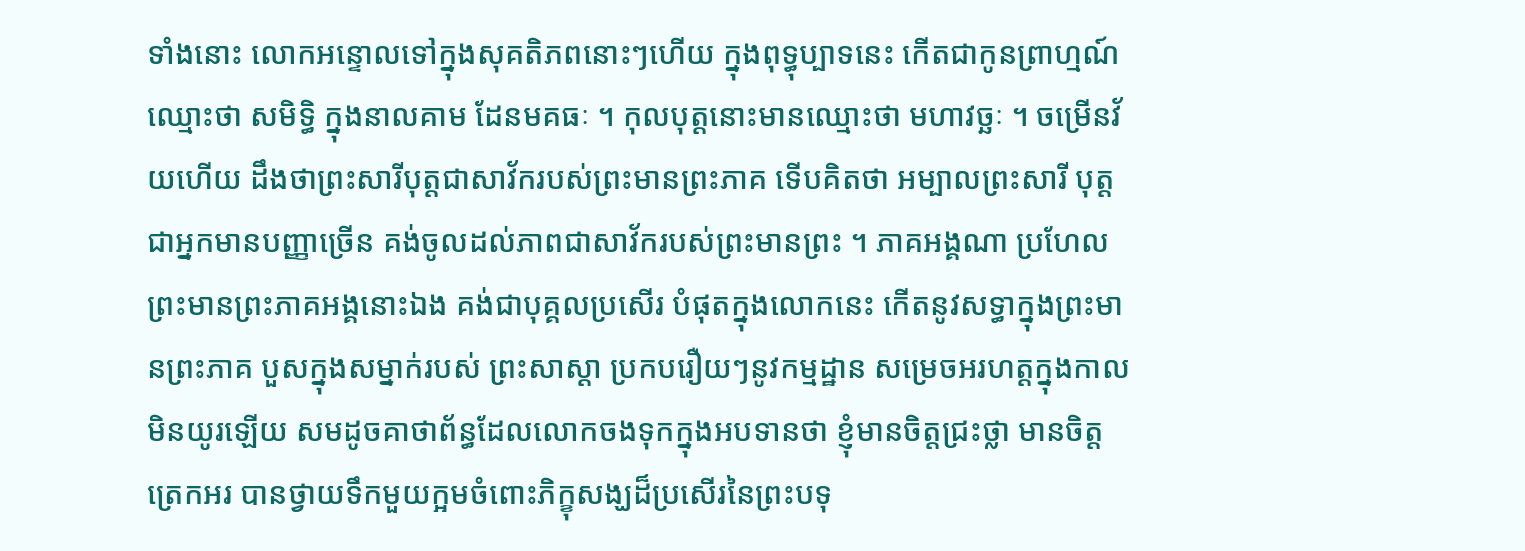ទាំងនោះ លោកអន្ទោលទៅក្នុងសុគតិភពនោះៗហើយ ក្នុងពុទ្ធុប្បាទនេះ កើតជាកូនព្រាហ្មណ៍ ឈ្មោះថា សមិទ្ធិ ក្នុងនាលគាម ដែនមគធៈ ។ កុលបុត្តនោះមានឈ្មោះថា មហាវច្ឆៈ ។ ចម្រើនវ័យហើយ ដឹងថាព្រះសារីបុត្តជាសាវ័ករបស់ព្រះមានព្រះភាគ ទើបគិតថា អម្បាលព្រះសារី បុត្តជាអ្នកមានបញ្ញាច្រើន គង់ចូលដល់ភាពជាសាវ័ករបស់ព្រះមានព្រះ ។ ភាគអង្គណា ប្រហែលព្រះមានព្រះភាគអង្គនោះឯង គង់ជាបុគ្គលប្រសើរ បំផុតក្នុងលោកនេះ កើតនូវសទ្ធាក្នុងព្រះមានព្រះភាគ បួសក្នុងសម្នាក់របស់ ព្រះសាស្តា ប្រកបរឿយៗនូវកម្មដ្ឋាន សម្រេចអរហត្តក្នុងកាលមិនយូរឡើយ សមដូចគាថាព័ន្ធដែលលោកចងទុកក្នុងអបទានថា ខ្ញុំមានចិត្តជ្រះថ្លា មានចិត្តត្រេកអរ បានថ្វាយទឹកមួយក្អមចំពោះភិក្ខុសង្ឃដ៏ប្រសើរនៃព្រះបទុ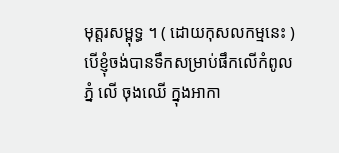មុត្តរសម្ពុទ្ធ ។ ( ដោយកុសលកម្មនេះ ) បើខ្ញុំចង់បានទឹកសម្រាប់ផឹកលើកំពូលភ្នំ លើ ចុងឈើ ក្នុងអាកា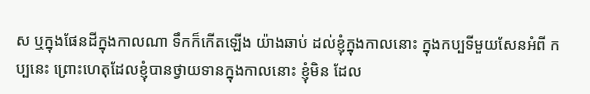ស ឬក្នុងផែនដីក្នុងកាលណា ទឹកក៏កើតឡើង យ៉ាងឆាប់ ដល់ខ្ញុំក្នុងកាលនោះ ក្នុងកប្បទីមួយសែនអំពី កប្បនេះ ព្រោះហេតុដែលខ្ញុំបានថ្វាយទានក្នុងកាលនោះ ខ្ញុំមិន ដែល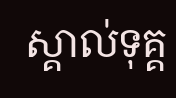ស្គាល់ទុគ្គ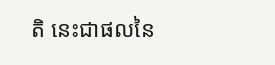តិ នេះជាផលនៃ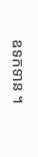ឧទកទាន ។